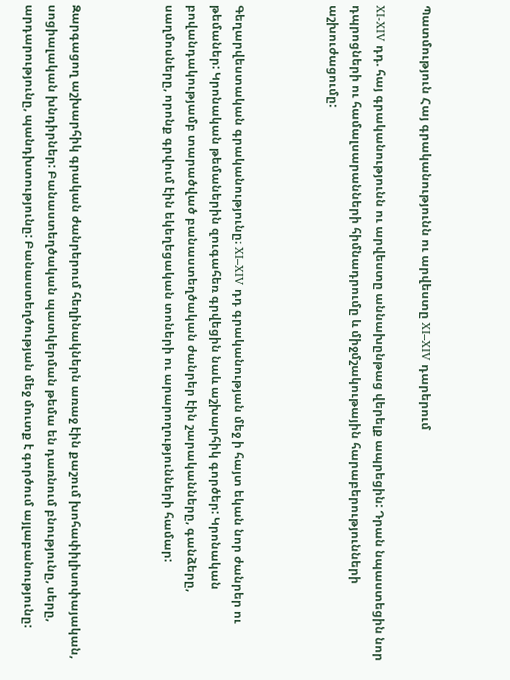Պատմություն Հայ գրականությունն ու արվեստը XI–XIV դարերում

XI-XIV դդ. հայ գրականությունն ու արվեստը աննախընթաց վերելք ապրեցին: Դրան նպաստեցին նոր դպրոցների ու համալսարանների հիմնադրումը և միջմշակութային հարաբերությունների աշխուժացումը:



Գեղարվեստական գրականությունը։ XI–XIV դդ գրականության մեջ ի հայտ եկան նոր ժանրեր ու թեմաներ: Կրոնական թեմաներին զուգահեռ գրվեցին նաև աշխարհիկ գործեր: Կրոնական բովանդակությամբ տարածված բանաստեղծական ժանրեր էին շարականները, գանձերը, սաղմոսները, որոնք գրվում էին եկեղեցական տոների ու արարողությունների համար:



Զարգացող աշխարհիկ գրական ժանրերում հեղինակներն առաջ էին քաշում խոհափիլիսոփայական, սոցիալական խնդիրներ: Բանաստեղծական պատկերման թեմա են դառնում բնությունը, սերը, արդարությունը, պանդխտությունը: Բանաստեղծության մեջ մուտք է գործում այլաբանությունը: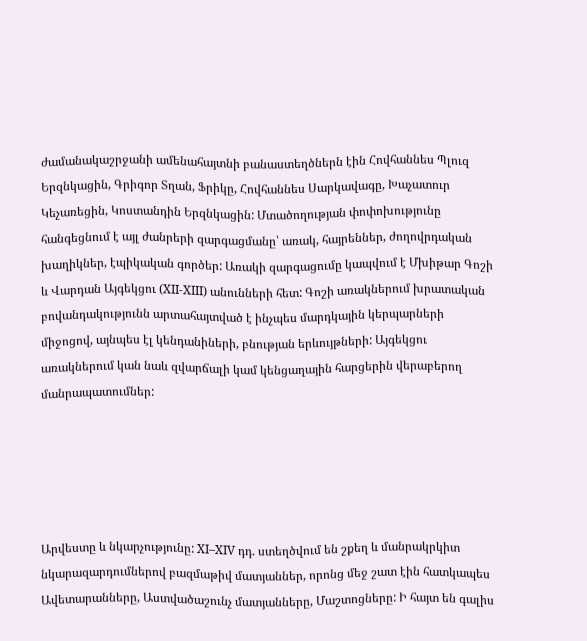ժամանակաշրջանի ամենահայտնի բանաստեղծներն էին Հովհաննես Պլուզ Երզնկացին, Գրիգոր Տղան, Ֆրիկը, Հովհաննես Սարկավագը, Խաչատուր Կեչառեցին, Կոստանդին Երզնկացին: Մտածողության փոփոխությունը հանգեցնում է այլ ժանրերի զարգացմանը՝ առակ, հայրեններ, ժողովրդական խաղիկներ, էպիկական գործեր: Առակի զարգացումը կապվում է Մխիթար Գոշի և Վարդան Այգեկցու (XII-XIII) անունների հետ: Գոշի առակներում խրատական բովանդակությունն արտահայտված է ինչպես մարդկային կերպարների միջոցով, այնպես էլ կենդանիների, բնության երևույթների: Այգեկցու առակներում կան նաև զվարճալի կամ կենցաղային հարցերին վերաբերող մանրապատումներ:





Արվեստը և նկարչությունը: XI–XIV դդ. ստեղծվում են շքեղ և մանրակրկիտ նկարազարդումներով բազմաթիվ մատյաններ, որոնց մեջ շատ էին հատկապես Ավետարանները, Աստվածաշունչ մատյանները, Մաշտոցները: Ի հայտ են գալիս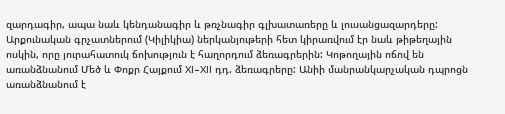զարդագիր, ապա նաև կենդանագիր և թռչնագիր գլխատառերը և լուսանցազարդերը: Արքունական գրչատներում (Կիլիկիա) ներկանյութերի հետ կիրառվում էր նաև թիթեղային ոսկին, որը յուրահատուկ ճոխություն է հաղորդում ձեռագրերին: Կոթողային ոճով են առանձնանում Մեծ և Փոքր Հայքում XI–XII դդ. ձեռագրերը: Անիի մանրանկարչական դպրոցն առանձնանում է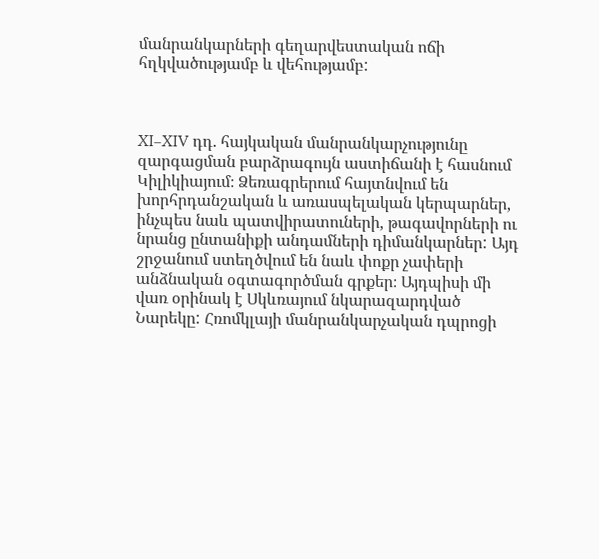մանրանկարների գեղարվեստական ոճի հղկվածությամբ և վեհությամբ:



XI–XIV դդ. հայկական մանրանկարչությունը զարգացման բարձրագույն աստիճանի է հասնում Կիլիկիայում։ Ձեռագրերում հայտնվում են խորհրդանշական և առասպելական կերպարներ, ինչպես նաև պատվիրատուների, թագավորների ու նրանց ընտանիքի անդամների դիմանկարներ: Այդ շրջանում ստեղծվում են նաև փոքր չափերի անձնական օգտագործման գրքեր։ Այդպիսի մի վառ օրինակ է Սկևռայում նկարազարդված Նարեկը: Հռոմկլայի մանրանկարչական դպրոցի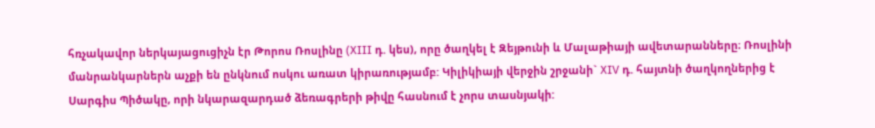հռչակավոր ներկայացուցիչն էր Թորոս Ռոսլինը (XIII դ. կես), որը ծաղկել է Զեյթունի և Մալաթիայի ավետարանները։ Ռոսլինի մանրանկարներն աչքի են ընկնում ոսկու առատ կիրառությամբ: Կիլիկիայի վերջին շրջանի` XIV դ. հայտնի ծաղկողներից է Սարգիս Պիծակը, որի նկարազարդած ձեռագրերի թիվը հասնում է չորս տասնյակի: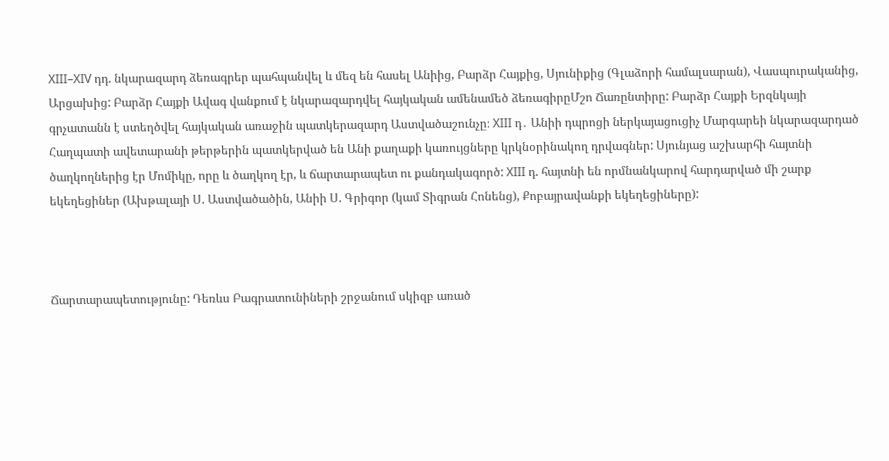XIII–XIV դդ. նկարազարդ ձեռագրեր պահպանվել և մեզ են հասել Անիից, Բարձր Հայքից, Սյունիքից (Գլաձորի համալսարան), Վասպուրականից, Արցախից: Բարձր Հայքի Ավագ վանքում է նկարազարդվել հայկական ամենամեծ ձեռագիրըՄշո Ճառընտիրը: Բարձր Հայքի Երզնկայի գրչատանն է ստեղծվել հայկական առաջին պատկերազարդ Աստվածաշունչը։ XIII դ․ Անիի դպրոցի ներկայացուցիչ Մարգարեի նկարազարդած Հաղպատի ավետարանի թերթերին պատկերված են Անի քաղաքի կառույցները կրկնօրինակող դրվագներ: Սյունյաց աշխարհի հայտնի ծաղկողներից էր Մոմիկը, որը և ծաղկող էր, և ճարտարապետ ու քանդակագործ: XIII դ. հայտնի են որմնանկարով հարդարված մի շարք եկեղեցիներ (Ախթալայի Ս. Աստվածածին, Անիի Ս. Գրիգոր (կամ Տիգրան Հոնենց), Քոբայրավանքի եկեղեցիները):



Ճարտարապետությունը: Դեռևս Բագրատունիների շրջանում սկիզբ առած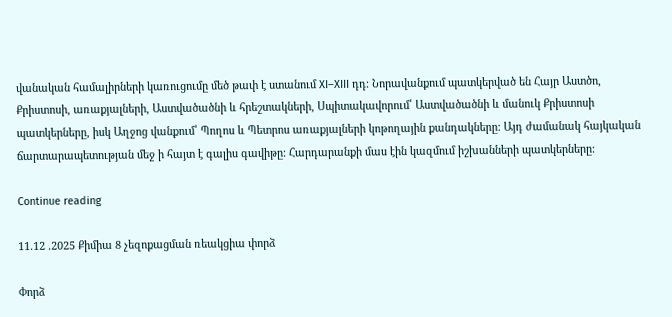վանական համալիրների կառուցումը մեծ թափ է ստանում XI–XIII դդ։ Նորավանքում պատկերված են Հայր Աստծո, Քրիստոսի, առաքյալների, Աստվածածնի և հրեշտակների, Սպիտակավորում՝ Աստվածածնի և մանուկ Քրիստոսի պատկերները, իսկ Աղջոց վանքում՝ Պողոս և Պետրոս առաքյալների կոթողային քանդակները: Այդ ժամանակ հայկական ճարտարապետության մեջ ի հայտ է գալիս գավիթը: Հարդարանքի մաս էին կազմում իշխանների պատկերները:

Continue reading

11.12 .2025 Քիմիա 8 չեզոքացման ռեակցիա փորձ

Փորձ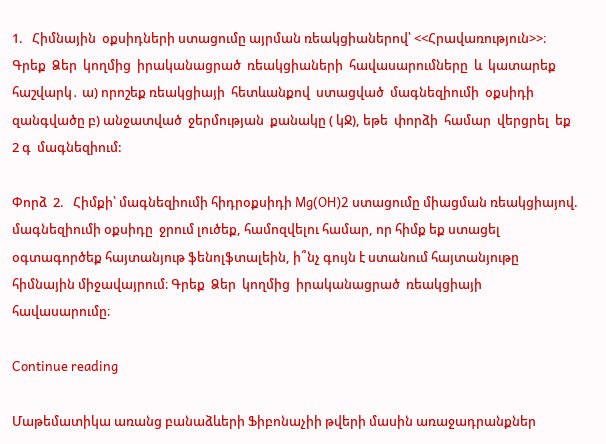1.   Հիմնային  օքսիդների ստացումը այրման ռեակցիաներով՝ <<Հրավառություն>>։ Գրեք  Ձեր  կողմից  իրականացրած  ռեակցիաների  հավասարումները  և  կատարեք հաշվարկ․ ա) որոշեք ռեակցիայի  հետևանքով  ստացված  մագնեզիումի  օքսիդի  զանգվածը բ) անջատված  ջերմության  քանակը ( կՋ), եթե  փորձի  համար  վերցրել  եք 2 գ  մագնեզիում:

Փորձ  2.   Հիմքի՝ մագնեզիումի հիդրօքսիդի Mg(OH)2 ստացումը միացման ռեակցիայով. մագնեզիումի օքսիդը  ջրում լուծեք, համոզվելու համար, որ հիմք եք ստացել օգտագործեք հայտանյութ ֆենոլֆտալեին, ի՞նչ գույն է ստանում հայտանյութը հիմնային միջավայրում։ Գրեք  Ձեր  կողմից  իրականացրած  ռեակցիայի հավասարումը։

Continue reading

Մաթեմատիկա առանց բանաձևերի Ֆիբոնաչիի թվերի մասին առաջադրանքներ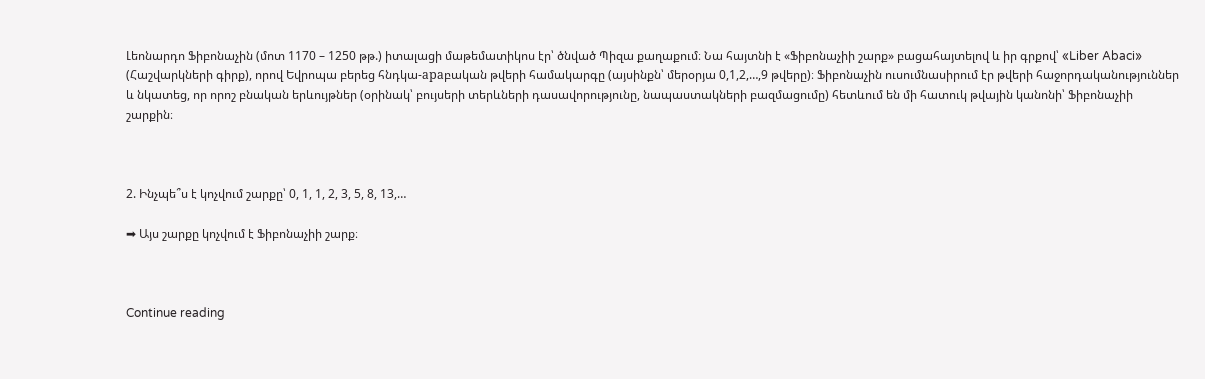Լեոնարդո Ֆիբոնաչին (մոտ 1170 – 1250 թթ.) իտալացի մաթեմատիկոս էր՝ ծնված Պիզա քաղաքում։ Նա հայտնի է «Ֆիբոնաչիի շարք» բացահայտելով և իր գրքով՝ «Liber Abaci» (Հաշվարկների գիրք), որով Եվրոպա բերեց հնդկա-араբական թվերի համակարգը (այսինքն՝ մերօրյա 0,1,2,…,9 թվերը)։ Ֆիբոնաչին ուսումնասիրում էր թվերի հաջորդականություններ և նկատեց, որ որոշ բնական երևույթներ (օրինակ՝ բույսերի տերևների դասավորությունը, նապաստակների բազմացումը) հետևում են մի հատուկ թվային կանոնի՝ Ֆիբոնաչիի շարքին։



2. Ինչպե՞ս է կոչվում շարքը՝ 0, 1, 1, 2, 3, 5, 8, 13,…

➡ Այս շարքը կոչվում է Ֆիբոնաչիի շարք։



Continue reading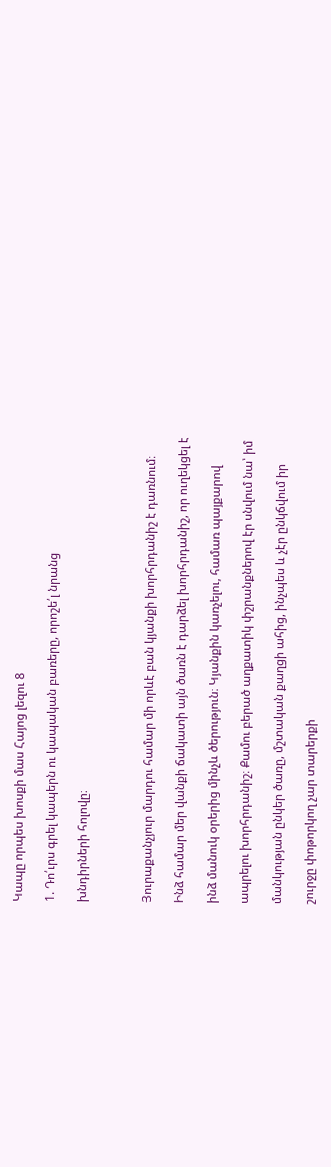Կապը որպես խոսքի մաս Հայոց լեզու 8

1. Դո՛ւրս գրել կապերն ու կապական բառերը, որոշե՛լ նրանց

խնդիրների հոլովը։



Յուրաքանչյուր մարդու համար մի որևէ բան կյանքի խորհրդանիշ է դառնում։

Ինձ համար մեր վանքի ճակատի այն ծառն է դարձել խորհրդանիշ, որ ուղեկցել է

ինձ մանուկ օրերից մինչև ծերություն։ Կյանքին կառչելու, համառ պայքարով

ապրելու խորհրդանիշ։ Քամու բերած աղքատիկ փշրանքներով էր սնվում նա՝ իմ

մանկության ընկեր ծառը, մշտական քաղցի ահից, ինչպես և չէր ընկճվում իր

շուրջը փոթորկող չար տարերքի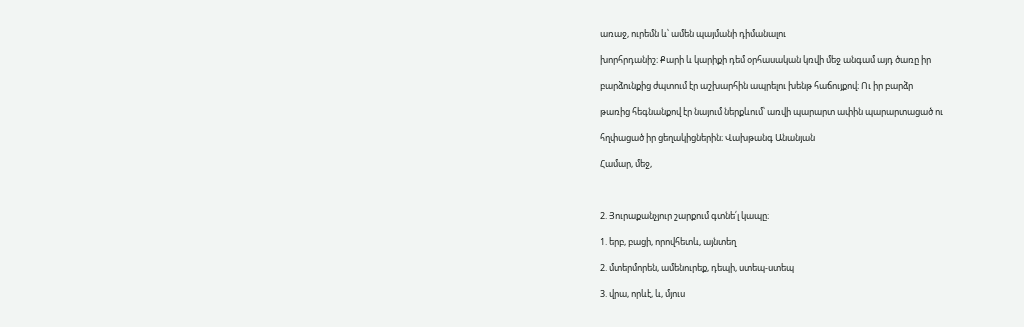առաջ, ուրեմն և՝ ամեն պայմանի դիմանալու

խորհրդանիշ։ Քարի և կարիքի դեմ օրհասական կռվի մեջ անգամ այդ ծառը իր

բարձունքից ժպտում էր աշխարհին ապրելու խենթ հաճույքով։ Ու իր բարձր

թառից հեգնանքով էր նայում ներքևում՝ առվի պարարտ ափին պարարտացած ու

հղփացած իր ցեղակիցներին։ Վախթանգ Անանյան

Համար, մեջ,



2. Յուրաքանչյուր շարքում գտնե՛լ կապը։

1. երբ, բացի, որովհետև, այնտեղ

2. մտերմորեն, ամենուրեք, դեպի, ստեպ-ստեպ

3. վրա, որևէ, և, մյուս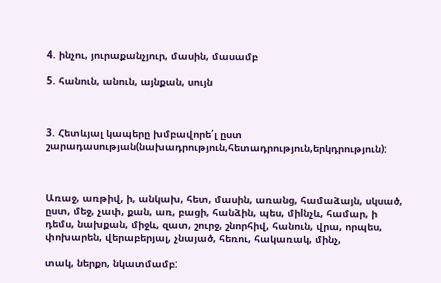4. ինչու, յուրաքանչյուր, մասին, մասամբ

5. հանուն, անուն, այնքան, սույն



3. Հետևյալ կապերը խմբավորե՛լ ըստ շարադասության(նախադրություն,հետադրություն,երկդրություն):



Առաջ, առթիվ, ի, անկախ, հետ, մասին, առանց, համաձայն, սկսած, ըստ, մեջ, չափ, քան, առ, բացի, հանձին, պես, միlնչև, համար, ի դեմս, նախքան, միջև, զատ, շուրջ, շնորհիվ, հանուն, վրա, որպես, փոխարեն, վերաբերյալ, չնայած, հեռու, հակառակ, մինչ,

տակ, ներքո, նկատմամբ: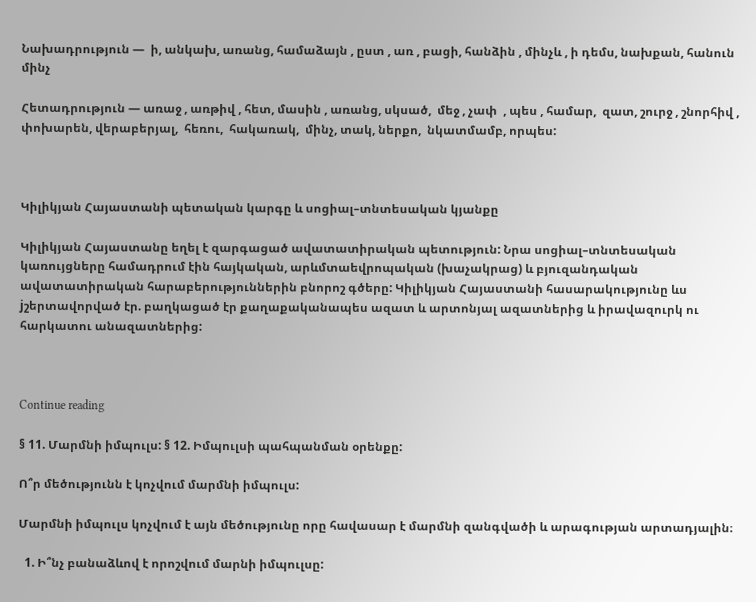Նախադրություն —  ի, անկախ, առանց, համաձայն , ըստ , առ , բացի, հանձին , մինչև , ի դեմս, նախքան, հանուն մինչ

Հետադրություն — առաջ , առթիվ , հետ, մասին , առանց, սկսած,  մեջ , չափ  , պես , համար,  զատ, շուրջ , շնորհիվ , փոխարեն, վերաբերյալ,  հեռու,  հակառակ,  մինչ, տակ, ներքո,  նկատմամբ, որպես:



Կիլիկյան Հայաստանի պետական կարգը և սոցիալ–տնտեսական կյանքը

Կիլիկյան Հայաստանը եղել է զարգացած ավատատիրական պետություն: Նրա սոցիալ–տնտեսական կառույցները համադրում էին հայկական, արևմտաեվրոպական (խաչակրաց) և բյուզանդական ավատատիրական հարաբերություններին բնորոշ գծերը: Կիլիկյան Հայաստանի հասարակությունը ևս jշերտավորված էր. բաղկացած էր քաղաքականապես ազատ և արտոնյալ ազատներից և իրավազուրկ ու հարկատու անազատներից:



Continue reading

§ 11. Մարմնի իմպուլս: § 12. Իմպուլսի պահպանման օրենքը:

Ո՞ր մեծությունն է կոչվում մարմնի իմպուլս:

Մարմնի իմպուլս կոչվում է այն մեծությունը որը հավասար է մարմնի զանգվածի և արագության արտադյալին։

  1. Ի՞նչ բանաձևով է որոշվում մարնի իմպուլսը: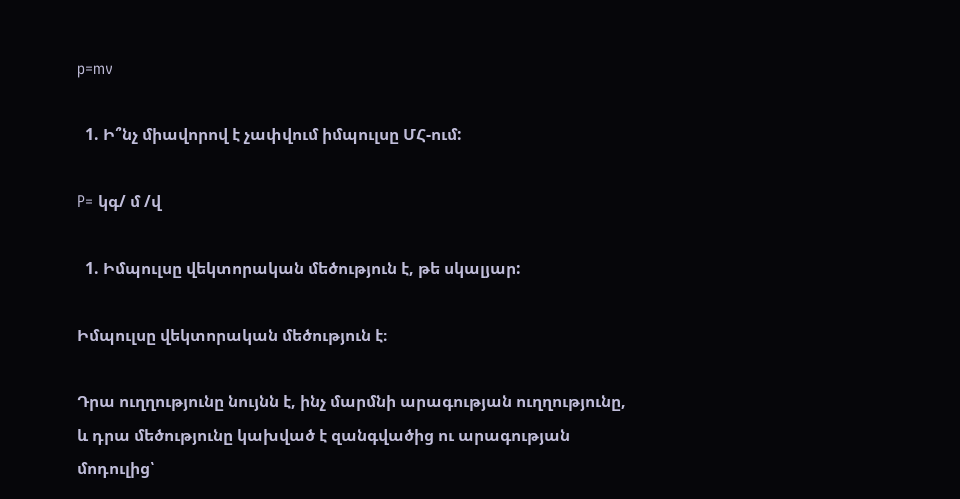p=mv

  1. Ի՞նչ միավորով է չափվում իմպուլսը ՄՀ-ում:

P= կգ/ մ /վ

  1. Իմպուլսը վեկտորական մեծություն է, թե սկալյար:

Իմպուլսը վեկտորական մեծություն է։

Դրա ուղղությունը նույնն է, ինչ մարմնի արագության ուղղությունը, և դրա մեծությունը կախված է զանգվածից ու արագության մոդուլից՝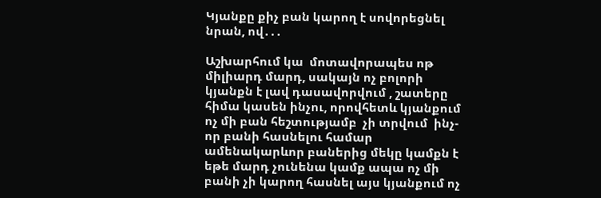Կյանքը քիչ բան կարող է սովորեցնել նրան, ով․․․

Աշխարհում կա  մոտավորապես ոթ միլիարդ մարդ, սակայն ոչ բոլորի կյանքն է լավ դասավորվում , շատերը հիմա կասեն ինչու, որովհետև կյանքում ոչ մի բան հեշտությամբ  չի տրվում  ինչ-որ բանի հասնելու համար ամենակարևոր բաներից մեկը կամքն է եթե մարդ չունենա կամք ապա ոչ մի բանի չի կարող հասնել այս կյանքում ոչ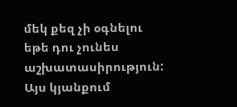մեկ քեզ չի օգնելու եթե դու չունես աշխատասիրություն: Այս կյանքում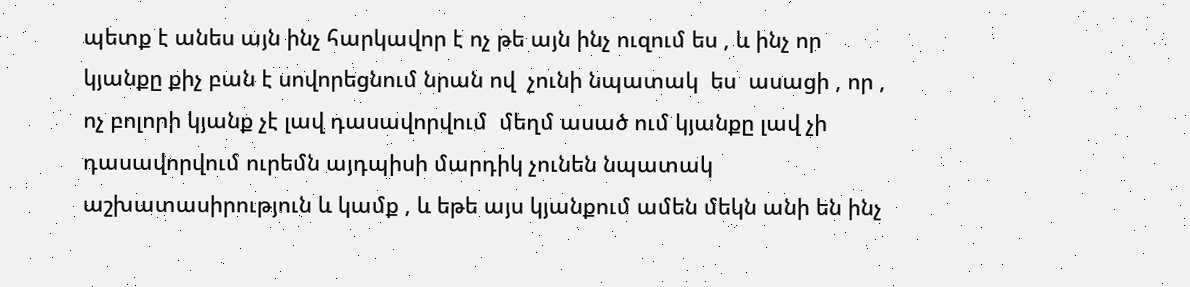պետք է անես այն ինչ հարկավոր է ոչ թե այն ինչ ուզում ես , և ինչ որ կյանքը քիչ բան է սովորեցնում նրան ով  չունի նպատակ  ես  ասացի , որ , ոչ բոլորի կյանք չէ լավ դասավորվում  մեղմ ասած ում կյանքը լավ չի դասավորվում ուրեմն այդպիսի մարդիկ չունեն նպատակ աշխատասիրություն և կամք , և եթե այս կյանքում ամեն մեկն անի են ինչ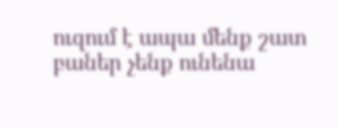ուզում է ապա մենք շատ բաներ չենք ունենա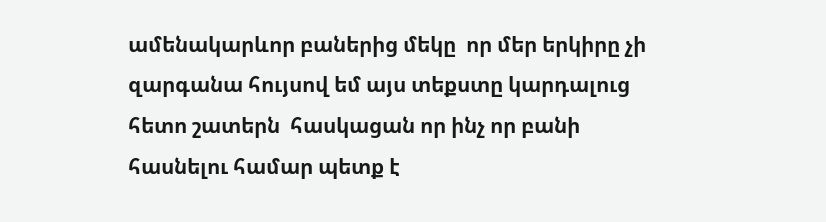ամենակարևոր բաներից մեկը  որ մեր երկիրը չի զարգանա հույսով եմ այս տեքստը կարդալուց հետո շատերն  հասկացան որ ինչ որ բանի հասնելու համար պետք է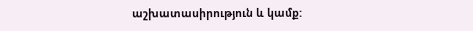աշխատասիրություն և կամք: